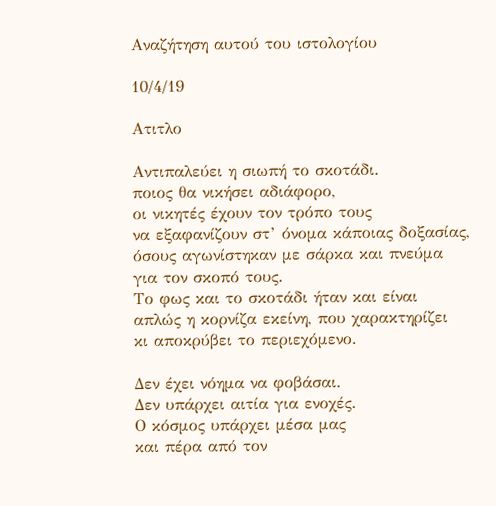Αναζήτηση αυτού του ιστολογίου

10/4/19

Ατιτλο

Αντιπαλεύει η σιωπή το σκοτάδι.
ποιος θα νικήσει αδιάφορο,
οι νικητές έχουν τον τρόπο τους
να εξαφανίζουν στ’ όνομα κάποιας δοξασίας,
όσους αγωνίστηκαν με σάρκα και πνεύμα
για τον σκοπό τους.
Το φως και το σκοτάδι ήταν και είναι
απλώς η κορνίζα εκείνη, που χαρακτηρίζει
κι αποκρύβει το περιεχόμενο.

Δεν έχει νόημα να φοβάσαι.
Δεν υπάρχει αιτία για ενοχές.
Ο κόσμος υπάρχει μέσα μας
και πέρα από τον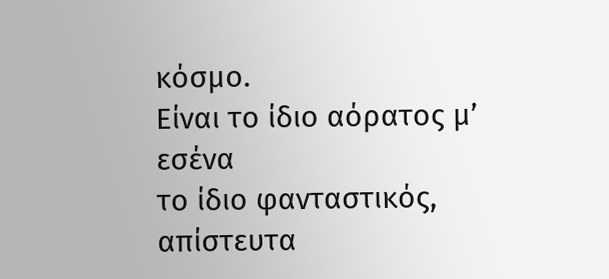κόσμο.
Είναι το ίδιο αόρατος μ’ εσένα
το ίδιο φανταστικός,
απίστευτα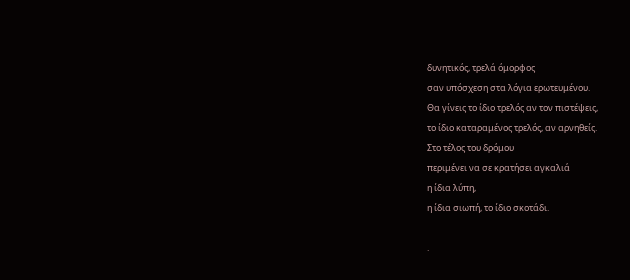δυνητικός, τρελά όμορφος
σαν υπόσχεση στα λόγια ερωτευμένου.
Θα γίνεις το ίδιο τρελός αν τον πιστέψεις,
το ίδιο καταραμένος τρελός, αν αρνηθείς.
Στο τέλος του δρόμου
περιμένει να σε κρατήσει αγκαλιά
η ίδια λύπη,
η ίδια σιωπή, το ίδιο σκοτάδι.

.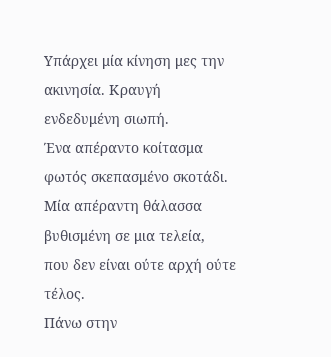Υπάρχει μία κίνηση μες την ακινησία. Κραυγή ενδεδυμένη σιωπή.
Ένα απέραντο κοίτασμα φωτός σκεπασμένο σκοτάδι.
Μία απέραντη θάλασσα βυθισμένη σε μια τελεία,
που δεν είναι ούτε αρχή ούτε τέλος.
Πάνω στην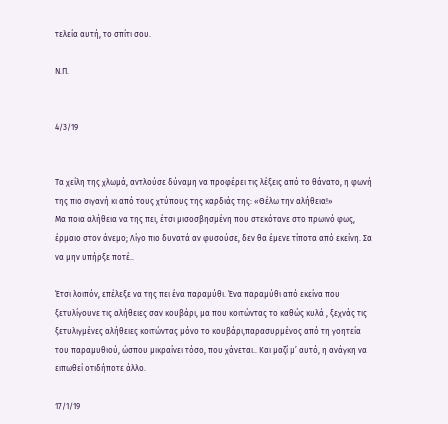τελεία αυτή, το σπίτι σου.

Ν.Π.


4/3/19


Τα χείλη της χλωμά, αντλούσε δύναμη να προφέρει τις λέξεις από το θάνατο, η φωνή της πιο σιγανή κι από τους χτύπους της καρδιάς της: «Θέλω την αλήθεια!»
Μα ποια αλήθεια να της πει, έτσι μισοσβησμένη που στεκότανε στο πρωινό φως, έρμαιο στον άνεμο; Λίγο πιο δυνατά αν φυσούσε, δεν θα έμενε τίποτα από εκείνη. Σα να μην υπήρξε ποτέ..

Έτσι λοιπόν, επέλεξε να της πει ένα παραμύθι. Ένα παραμύθι από εκείνα που ξετυλίγουνε τις αλήθειες σαν κουβάρι, μα που κοιτώντας το καθώς κυλά , ξεχνάς τις ξετυλιγμένες αλήθειες κοιτώντας μόνο το κουβάρι,παρασυρμένος από τη γοητεία του παραμυθιού, ώσπου μικραίνει τόσο, που χάνεται.. Και μαζί μ’ αυτό, η ανάγκη να ειπωθεί οτιδήποτε άλλο.

17/1/19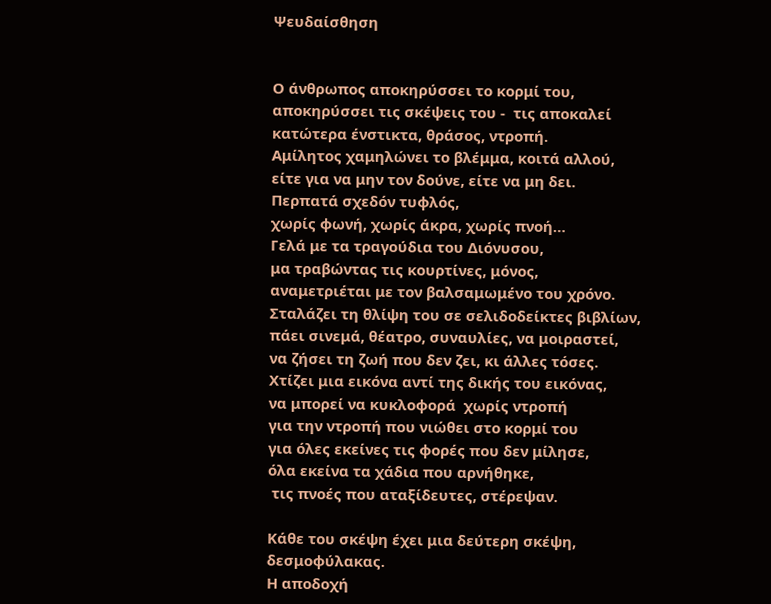Ψευδαίσθηση


Ο άνθρωπος αποκηρύσσει το κορμί του,
αποκηρύσσει τις σκέψεις του -  τις αποκαλεί
κατώτερα ένστικτα, θράσος, ντροπή.
Αμίλητος χαμηλώνει το βλέμμα, κοιτά αλλού,
είτε για να μην τον δούνε, είτε να μη δει.
Περπατά σχεδόν τυφλός,
χωρίς φωνή, χωρίς άκρα, χωρίς πνοή…
Γελά με τα τραγούδια του Διόνυσου,
μα τραβώντας τις κουρτίνες, μόνος,
αναμετριέται με τον βαλσαμωμένο του χρόνο.
Σταλάζει τη θλίψη του σε σελιδοδείκτες βιβλίων,
πάει σινεμά, θέατρο, συναυλίες, να μοιραστεί,
να ζήσει τη ζωή που δεν ζει, κι άλλες τόσες.
Χτίζει μια εικόνα αντί της δικής του εικόνας,
να μπορεί να κυκλοφορά  χωρίς ντροπή
για την ντροπή που νιώθει στο κορμί του
για όλες εκείνες τις φορές που δεν μίλησε,
όλα εκείνα τα χάδια που αρνήθηκε,
 τις πνοές που αταξίδευτες, στέρεψαν.

Κάθε του σκέψη έχει μια δεύτερη σκέψη, δεσμοφύλακας.
Η αποδοχή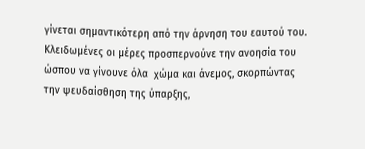γίνεται σημαντικότερη από την άρνηση του εαυτού του.
Κλειδωμένες οι μέρες προσπερνούνε την ανοησία του
ώσπου να γίνουνε όλα  χώμα και άνεμος, σκορπώντας
την ψευδαίσθηση της ύπαρξης,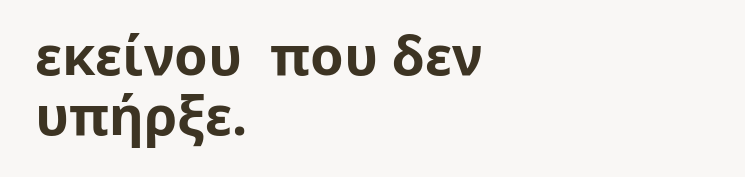εκείνου  που δεν υπήρξε.